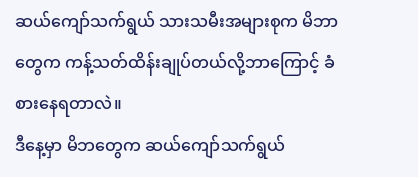ဆယ်ကျော်သက်ရွယ် သားသမီးအများစုက မိဘာတွေက ကန့်သတ်ထိန်းချုပ်တယ်လို့ဘာကြောင့် ခံစားနေရတာလဲ။
ဒီနေ့မှာ မိဘတွေက ဆယ်ကျော်သက်ရွယ်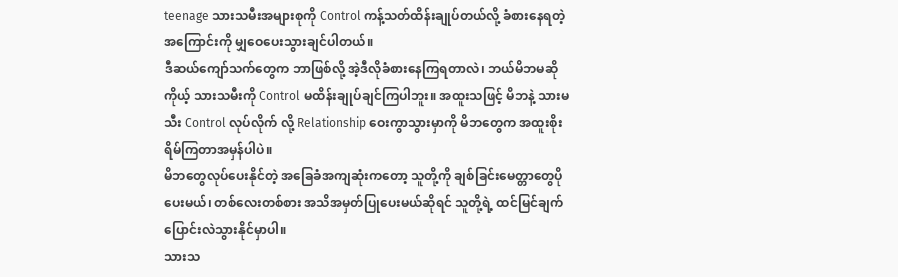teenage သားသမီးအများစုကို Control ကန့်သတ်ထိန်းချုပ်တယ်လို့ ခံစားနေရတဲ့ အကြောင်းကို မျှဝေပေးသွားချင်ပါတယ်။
ဒီဆယ်ကျော်သက်တွေက ဘာဖြစ်လို့ အဲ့ဒီလိုခံစားနေကြရတာလဲ၊ ဘယ်မိဘမဆို ကိုယ့် သားသမီးကို Control မထိန်းချုပ်ချင်ကြပါဘူး။ အထူးသဖြင့် မိဘနဲ့ သားမသီး Control လုပ်လိုက် လို့ Relationship ဝေးကွာသွားမှာကို မိဘတွေက အထူးစိုးရိမ်ကြတာအမှန်ပါပဲ။
မိဘတွေလုပ်ပေးနိုင်တဲ့ အခြေခံအကျဆုံးကတော့ သူတို့ကို ချစ်ခြင်းမေတ္တာတွေပိုပေးမယ်၊ တစ်လေးတစ်စား အသိအမှတ်ပြုပေးမယ်ဆိုရင် သူတို့ရဲ့ ထင်မြင်ချက် ပြောင်းလဲသွားနိုင်မှာပါ။
သားသ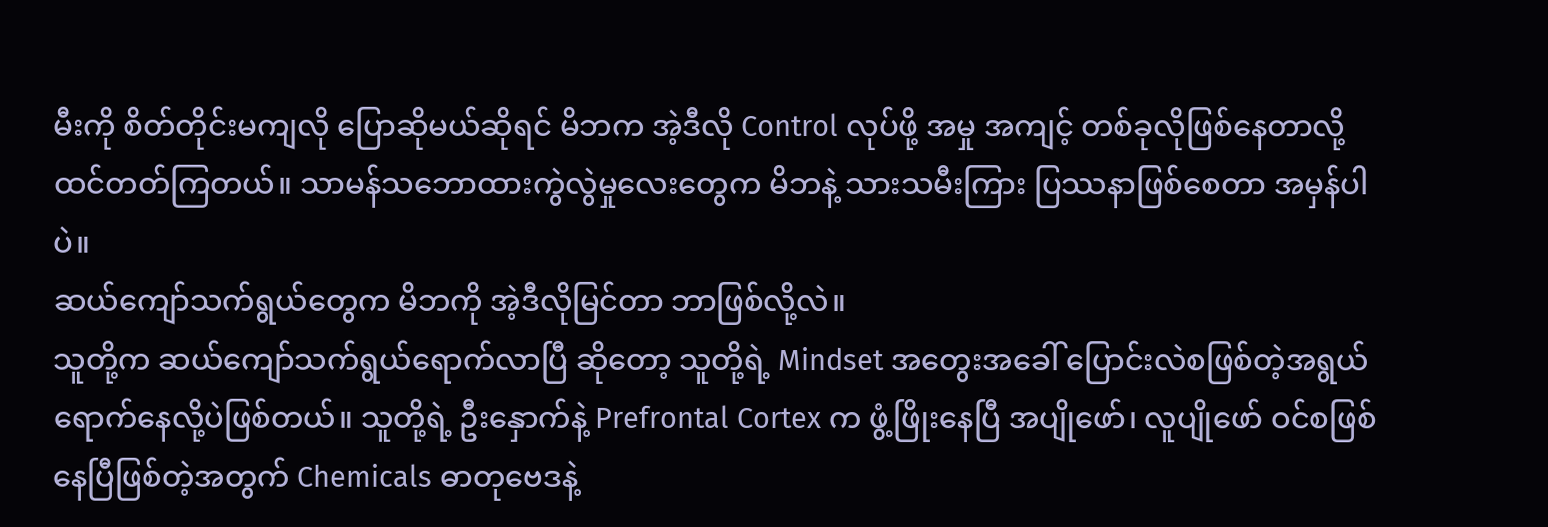မီးကို စိတ်တိုင်းမကျလို ပြောဆိုမယ်ဆိုရင် မိဘက အဲ့ဒီလို Control လုပ်ဖို့ အမှု အကျင့် တစ်ခုလိုဖြစ်နေတာလို့ ထင်တတ်ကြတယ်။ သာမန်သဘောထားကွဲလွဲမှုလေးတွေက မိဘနဲ့ သားသမီးကြား ပြဿနာဖြစ်စေတာ အမှန်ပါပဲ။
ဆယ်ကျော်သက်ရွယ်တွေက မိဘကို အဲ့ဒီလိုမြင်တာ ဘာဖြစ်လို့လဲ။
သူတို့က ဆယ်ကျော်သက်ရွယ်ရောက်လာပြီ ဆိုတော့ သူတို့ရဲ့ Mindset အတွေးအခေါ် ပြောင်းလဲစဖြစ်တဲ့အရွယ်ရောက်နေလို့ပဲဖြစ်တယ်။ သူတို့ရဲ့ ဦးနှောက်နဲ့ Prefrontal Cortex က ဖွံ့ဖြိုးနေပြီ အပျိုဖော်၊ လူပျိုဖော် ဝင်စဖြစ်နေပြီဖြစ်တဲ့အတွက် Chemicals ဓာတုဗေဒနဲ့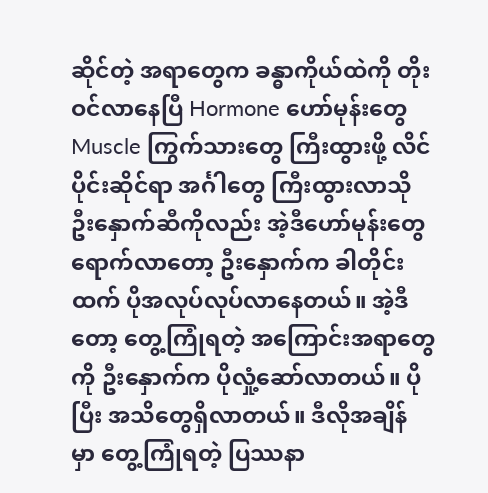ဆိုင်တဲ့ အရာတွေက ခန္ဓာကိုယ်ထဲကို တိုးဝင်လာနေပြီ Hormone ဟော်မုန်းတွေ Muscle ကြွက်သားတွေ ကြီးထွားဖို့ လိင်ပိုင်းဆိုင်ရာ အင်္ဂါတွေ ကြီးထွားလာသို ဦးနှောက်ဆီကိုလည်း အဲ့ဒီဟော်မုန်းတွေ ရောက်လာတော့ ဦးနှောက်က ခါတိုင်းထက် ပိုအလုပ်လုပ်လာနေတယ်။ အဲ့ဒီတော့ တွေ့ကြုံရတဲ့ အကြောင်းအရာတွေကို ဦးနှောက်က ပိုလှုံ့ဆော်လာတယ်။ ပိုပြီး အသိတွေရှိလာတယ်။ ဒီလိုအချိန် မှာ တွေ့ကြုံရတဲ့ ပြဿနာ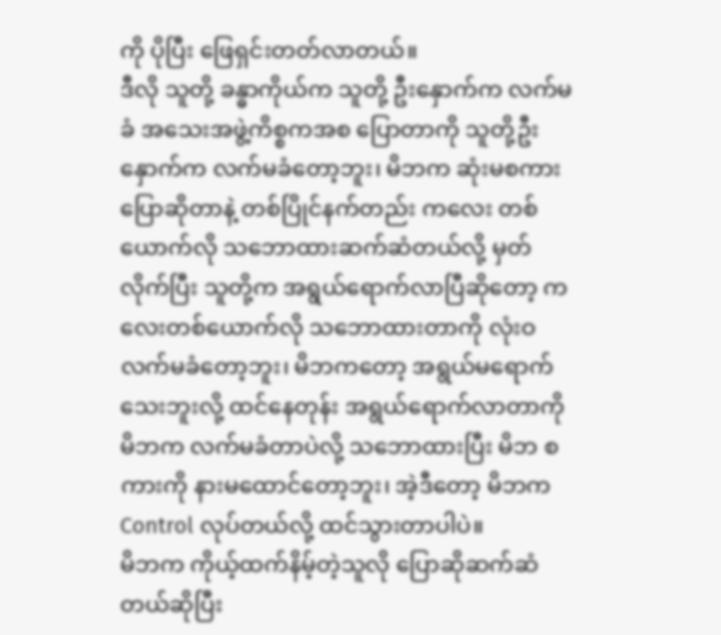ကို ပိုပြီး ဖြေရှင်းတတ်လာတယ်။
ဒီလို သူတို့ ခန္ဓာကိုယ်က သူတို့ ဦးနှောက်က လက်မခံ အသေးအဖွဲ့ကိစ္စကအစ ပြောတာကို သူတို့ဦးနှောက်က လက်မခံတော့ဘူး၊ မိဘက ဆုံးမစကားပြောဆိုတာနဲ့ တစ်ပြိုင်နက်တည်း ကလေး တစ်ယောက်လို သဘောထားဆက်ဆံတယ်လို့ မှတ်လိုက်ပြီး သူတို့က အရွယ်ရောက်လာပြီဆိုတော့ ကလေးတစ်ယောက်လို သဘောထားတာကို လုံးဝလက်မခံတော့ဘူး၊ မိဘကတော့ အရွယ်မရောက် သေးဘူးလို့ ထင်နေတုန်း အရွယ်ရောက်လာတာကို မိဘက လက်မခံတာပဲလို့ သဘောထားပြီး မိဘ စကားကို နားမထောင်တော့ဘူး၊ အဲ့ဒီတော့ မိဘက Control လုပ်တယ်လို့ ထင်သွားတာပါပဲ။
မိဘက ကိုယ့်ထက်နိမ့်တဲ့သူလို ပြောဆိုဆက်ဆံတယ်ဆိုပြီး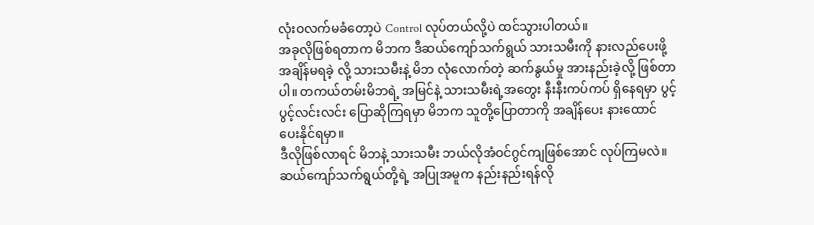လုံးဝလက်မခံတော့ပဲ Control လုပ်တယ်လို့ပဲ ထင်သွားပါတယ်။
အခုလိုဖြစ်ရတာက မိဘက ဒီဆယ်ကျော်သက်ရွယ် သားသမီးကို နားလည်ပေးဖို့ အချိန်မရခဲ့ လို့ သားသမီးနဲ့ မိဘ လုံလောက်တဲ့ ဆက်နွယ်မှု အားနည်းခဲ့လို့ ဖြစ်တာပါ။ တကယ်တမ်းမိဘရဲ့ အမြင်နဲ့ သားသမီးရဲ့အတွေး နီးနီးကပ်ကပ် ရှိနေရမှာ ပွင့်ပွင့်လင်းလင်း ပြောဆိုကြရမှာ မိဘက သူတို့ပြောတာကို အချိန်ပေး နားထောင်ပေးနိုင်ရမှာ။
ဒီလိုဖြစ်လာရင် မိဘနဲ့ သားသမီး ဘယ်လိုအံဝင်ဂွင်ကျဖြစ်အောင် လုပ်ကြမလဲ။
ဆယ်ကျော်သက်ရွယ်တို့ရဲ့ အပြုအမူက နည်းနည်းရန်လို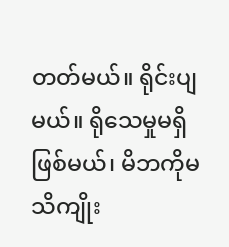တတ်မယ်။ ရိုင်းပျမယ်။ ရိုသေမှုမရှိ ဖြစ်မယ်၊ မိဘကိုမသိကျိုး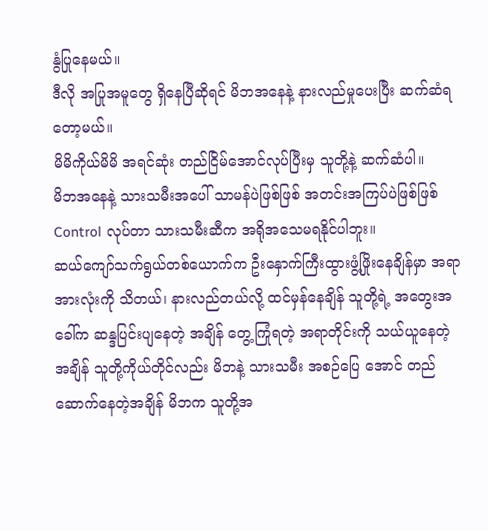နွံပြုနေမယ်။
ဒီလို အပြုအမူတွေ ရှိနေပြီဆိုရင် မိဘအနေနဲ့ နားလည်မှုပေးပြီး ဆက်ဆံရတော့မယ်။
မိမိကိုယ်မိမိ အရင်ဆုံး တည်ငြိမ်အောင်လုပ်ပြီးမှ သူတို့နဲ့ ဆက်ဆံပါ။
မိဘအနေနဲ့ သားသမီးအပေါ် သာမန်ပဲဖြစ်ဖြစ် အတင်းအကြပ်ပဲဖြစ်ဖြစ် Control လုပ်တာ သားသမီးဆီက အရိုအသေမရနိုင်ပါဘူး။
ဆယ်ကျော်သက်ရွယ်တစ်ယောက်က ဦးနှောက်ကြီးထွားဖွံ့ဖြိုးနေချိန်မှာ အရာအားလုံးကို သိတယ်၊ နားလည်တယ်လို့ ထင်မှန်နေချိန် သူတို့ရဲ့ အတွေးအခေါ်က ဆန္ဒပြင်းပျနေတဲ့ အချိန် တွေ့ကြုံရတဲ့ အရာတိုင်းကို သယ်ယူနေတဲ့အချိန် သူတို့ကိုယ်တိုင်လည်း မိဘနဲ့ သားသမီး အစဉ်ပြေ အောင် တည်ဆောက်နေတဲ့အချိန် မိဘက သူတို့အ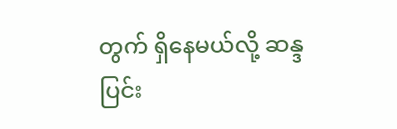တွက် ရှိနေမယ်လို့ ဆန္ဒပြင်း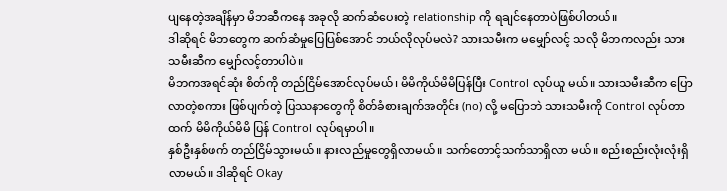ပျနေတဲ့အချိန်မှာ မိဘဆီကနေ အခုလို ဆက်ဆံပေးတဲ့ relationship ကို ရချင်နေတာပဲဖြစ်ပါတယ်။
ဒါဆိုရင် မိဘတွေက ဆက်ဆံမှုပြေပြစ်အောင် ဘယ်လိုလုပ်မလဲ? သားသမီးက မမျှော်လင့် သလို မိဘကလည်း သားသမီးဆီက မျှော်လင့်တာပါပဲ။
မိဘကအရင်ဆုံး စိတ်ကို တည်ငြိမ်အောင်လုပ်မယ်၊ မိမိကိုယ်မိမိပြန်ပြီး Control လုပ်ယူ မယ်။ သားသမီးဆီက ပြောလာတဲ့စကား ဖြစ်ပျက်တဲ့ ပြဿနာတွေကို စိတ်ခံစားချက်အတိုင်း (no) လို့ မပြောဘဲ သားသမီးကို Control လုပ်တာထက် မိမိကိုယ်မိမိ ပြန် Control လုပ်ရမှာပါ။
နှစ်ဦးနှစ်ဖက် တည်ငြိမ်သွားမယ်။ နားလည်မှုတွေရှိလာမယ်။ သက်တောင့်သက်သာရှိလာ မယ်။ စည်းစည်းလုံးလုံးရှိလာမယ်။ ဒါဆိုရင် Okay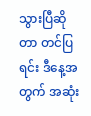သွားပြီဆိုတာ တင်ပြရင်း ဒီနေ့အတွက် အဆုံး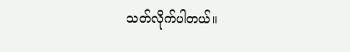သတ်လိုက်ပါတယ်။